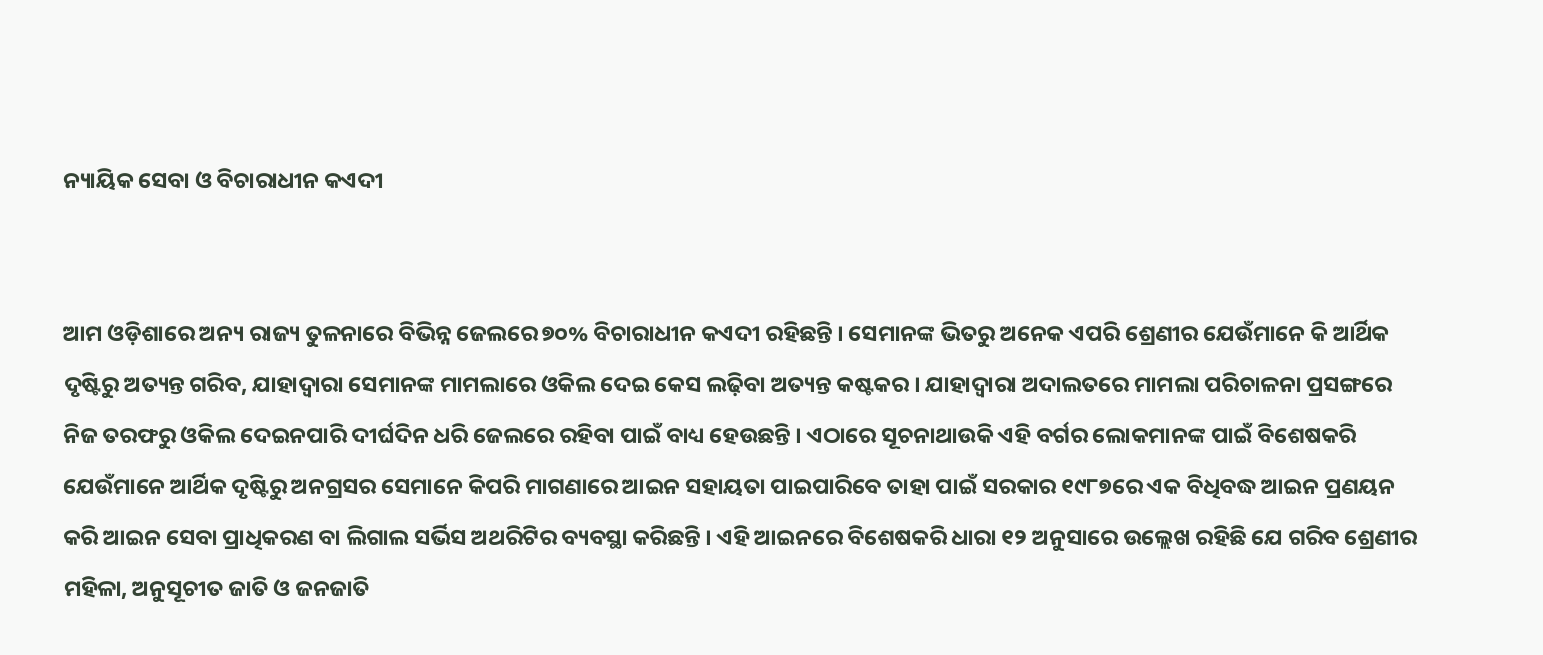ନ୍ୟାୟିକ ସେବା ଓ ବିଚାରାଧୀନ କଏଦୀ


ଆମ ଓଡ଼ିଶାରେ ଅନ୍ୟ ରାଜ୍ୟ ତୁଳନାରେ ବିଭିନ୍ନ ଜେଲରେ ୭୦% ବିଚାରାଧୀନ କଏଦୀ ରହିଛନ୍ତି । ସେମାନଙ୍କ ଭିତରୁ ଅନେକ ଏପରି ଶ୍ରେଣୀର ଯେଉଁମାନେ କି ଆର୍ଥିକ ଦୃଷ୍ଟିରୁ ଅତ୍ୟନ୍ତ ଗରିବ, ଯାହାଦ୍ୱାରା ସେମାନଙ୍କ ମାମଲାରେ ଓକିଲ ଦେଇ କେସ ଲଢ଼ିବା ଅତ୍ୟନ୍ତ କଷ୍ଟକର । ଯାହାଦ୍ୱାରା ଅଦାଲତରେ ମାମଲା ପରିଚାଳନା ପ୍ରସଙ୍ଗରେ ନିଜ ତରଫରୁ ଓକିଲ ଦେଇନପାରି ଦୀର୍ଘଦିନ ଧରି ଜେଲରେ ରହିବା ପାଇଁ ବାଧ୍ୟ ହେଉଛନ୍ତି । ଏଠାରେ ସୂଚନାଥାଉକି ଏହି ବର୍ଗର ଲୋକମାନଙ୍କ ପାଇଁ ବିଶେଷକରି ଯେଉଁମାନେ ଆର୍ଥିକ ଦୃଷ୍ଟିରୁ ଅନଗ୍ରସର ସେମାନେ କିପରି ମାଗଣାରେ ଆଇନ ସହାୟତା ପାଇପାରିବେ ତାହା ପାଇଁ ସରକାର ୧୯୮୭ରେ ଏକ ବିଧିବଦ୍ଧ ଆଇନ ପ୍ରଣୟନ କରି ଆଇନ ସେବା ପ୍ରାଧିକରଣ ବା ଲିଗାଲ ସର୍ଭିସ ଅଥରିଟିର ବ୍ୟବସ୍ଥା କରିଛନ୍ତି । ଏହି ଆଇନରେ ବିଶେଷକରି ଧାରା ୧୨ ଅନୁସାରେ ଉଲ୍ଲେଖ ରହିଛି ଯେ ଗରିବ ଶ୍ରେଣୀର ମହିଳା, ଅନୁସୂଚୀତ ଜାତି ଓ ଜନଜାତି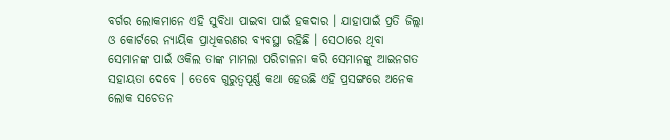ବର୍ଗର ଲୋକମାନେ ଏହି ସୁବିଧା ପାଇବା ପାଇଁ ହକଦାର । ଯାହାପାଇଁ ପ୍ରତି ଜିଲ୍ଲା ଓ କୋର୍ଟରେ ନ୍ୟାୟିକ ପ୍ରାଧିକରଣର ବ୍ୟବସ୍ଥା ରହିଛି । ସେଠାରେ ଥିବା ସେମାନଙ୍କ ପାଇଁ ଓକିଲ ତାଙ୍କ ମାମଲା ପରିଚାଳନା କରି ସେମାନଙ୍କୁ ଆଇନଗତ ସହାୟତା ଦେବେ । ତେବେ ଗୁରୁତ୍ୱପୂର୍ଣ୍ଣ କଥା ହେଉଛି ଏହି ପ୍ରସଙ୍ଗରେ ଅନେକ ଲୋକ ସଚେତନ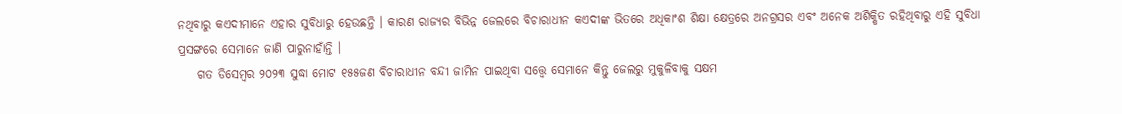ନଥିବାରୁ କଏଦୀମାନେ ଏହାର ସୁବିଧାରୁ ହେଉଛନ୍ତି । କାରଣ ରାଜ୍ୟର ବିଭିନ୍ନ ଜେଲରେ ବିଚାରାଧୀନ କଏଦୀଙ୍କ ଭିତରେ ଅଧିକାଂଶ ଶିକ୍ଷା କ୍ଷେତ୍ରରେ ଅନଗ୍ରସର ଏବଂ ଅନେକ ଅଶିକ୍ଷିତ ରହିଥିବାରୁ ଏହି ସୁବିଧା ପ୍ରସଙ୍ଗରେ ସେମାନେ ଜାଣି ପାରୁନାହାଁନ୍ତି ।
    ଗତ ଡିସେମ୍ବର ୨୦୨୩ ସୁଦ୍ଧା ମୋଟ ୧୫୫ଜଣ ବିଚାରାଧୀନ ବନ୍ଦୀ ଜାମିନ ପାଇଥିବା ସତ୍ତ୍ୱେ ସେମାନେ କିନ୍ତୁ ଜେଲରୁ ମୁକୁଳିବାକୁ ସକ୍ଷମ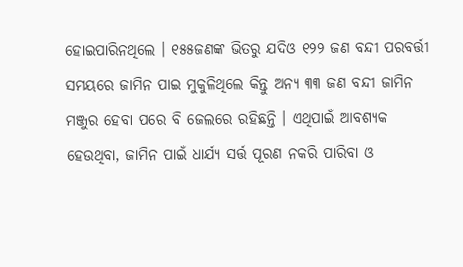ହୋଇପାରିନଥିଲେ । ୧୫୫ଜଣଙ୍କ ଭିତରୁ ଯଦିଓ ୧୨୨ ଜଣ ବନ୍ଦୀ ପରବର୍ତ୍ତୀ ସମୟରେ ଜାମିନ ପାଇ ମୁକୁଳିଥିଲେ କିନ୍ତୁ ଅନ୍ୟ ୩୩ ଜଣ ବନ୍ଦୀ ଜାମିନ ମଞ୍ଜୁର ହେବା ପରେ ବି ଜେଲରେ ରହିଛନ୍ତି । ଏଥିପାଇଁ ଆବଶ୍ୟକ ହେଉଥିବା, ଜାମିନ ପାଇଁ ଧାର୍ଯ୍ୟ ସର୍ତ୍ତ ପୂରଣ ନକରି ପାରିବା ଓ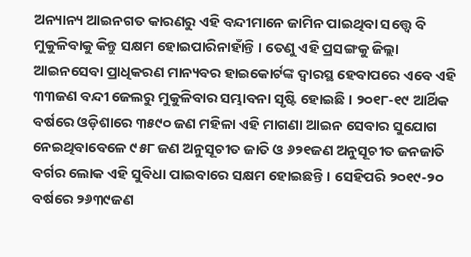ଅନ୍ୟାନ୍ୟ ଆଇନଗତ କାରଣରୁ ଏହି ବନ୍ଦୀମାନେ ଜାମିନ ପାଇଥିବା ସତ୍ତ୍ୱେ ବି ମୁକୁଳିବାକୁ କିନ୍ତୁ ସକ୍ଷମ ହୋଇପାରିନାହାଁନ୍ତି । ତେଣୁ ଏହି ପ୍ରସଙ୍ଗକୁ ଜିଲ୍ଲା ଆଇନସେବା ପ୍ରାଧିକରଣ ମାନ୍ୟବର ହାଇକୋର୍ଟଙ୍କ ଦ୍ୱାରସ୍ଥ ହେବାପରେ ଏବେ ଏହି ୩୩ଜଣ ବନ୍ଦୀ ଜେଲରୁ ମୁକୁଳିବାର ସମ୍ଭାବନା ସୃଷ୍ଟି ହୋଇଛି । ୨୦୧୮-୧୯ ଆର୍ଥିକ ବର୍ଷରେ ଓଡ଼ିଶାରେ ୩୫୯୦ ଜଣ ମହିଳା ଏହି ମାଗଣା ଆଇନ ସେବାର ସୁଯୋଗ ନେଇଥିବାବେଳେ ୯୫୮ ଜଣ ଅନୁସୂଚୀତ ଜାତି ଓ ୬୨୧ଜଣ ଅନୁସୂଚୀତ ଜନଜାତି ବର୍ଗର ଲୋକ ଏହି ସୁବିଧା ପାଇବାରେ ସକ୍ଷମ ହୋଇଛନ୍ତି । ସେହିପରି ୨୦୧୯-୨୦ ବର୍ଷରେ ୨୬୩୯ଜଣ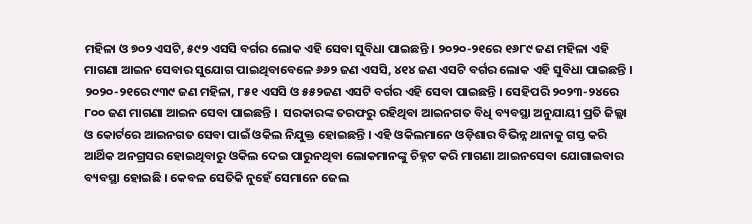ମହିଳା ଓ ୭୦୨ ଏସଟି, ୫୯୨ ଏସସି ବର୍ଗର ଲୋକ ଏହି ସେବା ସୁବିଧା ପାଇଛନ୍ତି । ୨୦୨୦-୨୧ରେ ୧୬୮୯ ଜଣ ମହିଳା ଏହି ମାଗଣା ଆଇନ ସେବାର ସୁଯୋଗ ପାଇଥିବାବେଳେ ୬୬୨ ଜଣ ଏସସି, ୪୧୪ ଜଣ ଏସଟି ବର୍ଗର ଲୋକ ଏହି ସୁବିଧା ପାଇଛନ୍ତି । ୨୦୨୦-୨୧ରେ ୯୩୯ ଜଣ ମହିଳା, ୮୫୧ ଏସସି ଓ ୫୫୨ଜଣ ଏସଟି ବର୍ଗର ଏହି ସେବା ପାଇଛନ୍ତି । ସେହିପରି ୨୦୨୩-୨୪ରେ ୮୦୦ ଜଣ ମାଗଣା ଆଇନ ସେବା ପାଇଛନ୍ତି ।  ସରକାରଙ୍କ ତରଫରୁ ରହିଥିବା ଆଇନଗତ ବିଧି ବ୍ୟବସ୍ଥା ଅନୁଯାୟୀ ପ୍ରତି ଜିଲ୍ଲା ଓ କୋର୍ଟରେ ଆଇନଗତ ସେବା ପାଇଁ ଓକିଲ ନିଯୁକ୍ତ ହୋଇଛନ୍ତି । ଏହି ଓକିଲମାନେ ଓଡ଼ିଶାର ବିଭିନ୍ନ ଥାନାକୁ ଗସ୍ତ କରି ଆର୍ଥିକ ଅନଗ୍ରସର ହୋଇଥିବାରୁ ଓକିଲ ଦେଇ ପାରୁନଥିବା ଲୋକମାନଙ୍କୁ ଚିହ୍ନଟ କରି ମାଗଣା ଆଇନସେବା ଯୋଗାଇବାର ବ୍ୟବସ୍ଥା ହୋଇଛି । କେବଳ ସେତିକି ନୁହେଁ ସେମାନେ ଜେଲ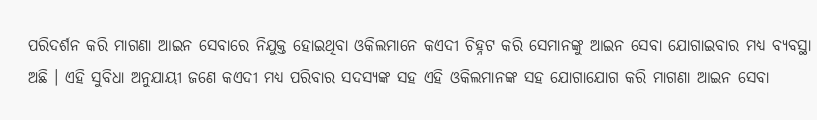ପରିଦର୍ଶନ କରି ମାଗଣା ଆଇନ ସେବାରେ ନିଯୁକ୍ତ ହୋଇଥିବା ଓକିଲମାନେ କଏଦୀ ଚିହ୍ନଟ କରି ସେମାନଙ୍କୁ ଆଇନ ସେବା ଯୋଗାଇବାର ମଧ୍ୟ ବ୍ୟବସ୍ଥା ଅଛି । ଏହି ସୁବିଧା ଅନୁଯାୟୀ ଜଣେ କଏଦୀ ମଧ୍ୟ ପରିବାର ସଦସ୍ୟଙ୍କ ସହ ଏହି ଓକିଲମାନଙ୍କ ସହ ଯୋଗାଯୋଗ କରି ମାଗଣା ଆଇନ ସେବା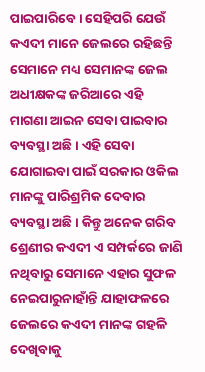ପାଇପାରିବେ । ସେହିପରି ଯେଉଁ କଏଦୀ ମାନେ ଜେଲରେ ରହିଛନ୍ତି ସେମାନେ ମଧ୍ୟ ସେମାନଙ୍କ ଜେଲ ଅଧୀକ୍ଷକଙ୍କ ଜରିଆରେ ଏହି ମାଗଣା ଆଇନ ସେବା ପାଇବାର ବ୍ୟବସ୍ଥା ଅଛି । ଏହି ସେବା ଯୋଗାଇବା ପାଇଁ ସରକାର ଓକିଲ ମାନଙ୍କୁ ପାରିଶ୍ରମିକ ଦେବାର ବ୍ୟବସ୍ଥା ଅଛି । କିନ୍ତୁ ଅନେକ ଗରିବ ଶ୍ରେଣୀର କଏଦୀ ଏ ସମ୍ପର୍କରେ ଜାଣି ନଥିବାରୁ ସେମାନେ ଏହାର ସୁଫଳ ନେଇପାରୁନାହାଁନ୍ତି ଯାହାଫଳରେ ଜେଲରେ କଏଦୀ ମାନଙ୍କ ଗହଳି ଦେଖିବାକୁ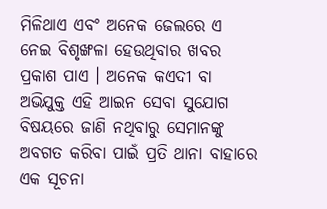ମିଳିଥାଏ ଏବଂ ଅନେକ ଜେଲରେ ଏ ନେଇ ବିଶୃଙ୍ଖଳା ହେଉଥିବାର ଖବର ପ୍ରକାଶ ପାଏ । ଅନେକ କଏଦୀ ବା ଅଭିଯୁକ୍ତ ଏହି ଆଇନ ସେବା ସୁଯୋଗ ବିଷୟରେ ଜାଣି ନଥିବାରୁ ସେମାନଙ୍କୁ ଅବଗତ କରିବା ପାଇଁ ପ୍ରତି ଥାନା ବାହାରେ ଏକ ସୂଚନା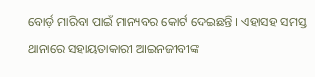ବୋର୍ଡ଼ ମାରିବା ପାଇଁ ମାନ୍ୟବର କୋର୍ଟ ଦେଇଛନ୍ତି । ଏହାସହ ସମସ୍ତ ଥାନାରେ ସହାୟତାକାରୀ ଆଇନଜୀବୀଙ୍କ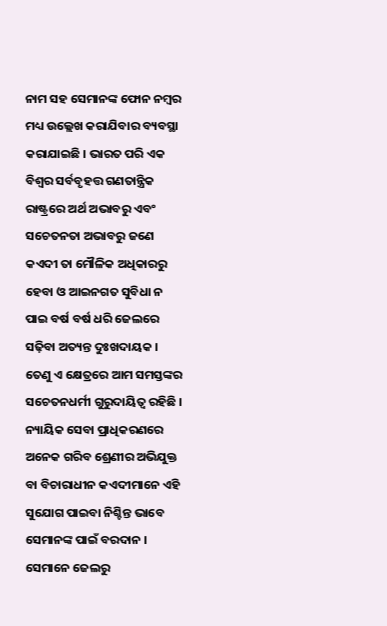ନାମ ସହ ସେମାନଙ୍କ ଫୋନ ନମ୍ବର ମଧ୍ୟ ଉଲ୍ଲେଖ କରାଯିବାର ବ୍ୟବସ୍ଥା କରାଯାଇଛି । ଭାରତ ପରି ଏକ ବିଶ୍ୱର ସର୍ବବୃହତ୍ତ ଗଣତାନ୍ତ୍ରିକ ରାଷ୍ଟ୍ରରେ ଅର୍ଥ ଅଭାବରୁ ଏବଂ ସଚେତନତା ଅଭାବରୁ ଜଣେ କଏଦୀ ତା ମୌଳିକ ଅଧିକାରରୁ ହେବା ଓ ଆଇନଗତ ସୁବିଧା ନ ପାଇ ବର୍ଷ ବର୍ଷ ଧରି ଜେଲରେ ସଢ଼ିବା ଅତ୍ୟନ୍ତ ଦୁଃଖଦାୟକ । ତେଣୁ ଏ କ୍ଷେତ୍ରରେ ଆମ ସମସ୍ତଙ୍କର ସଚେତନଧର୍ମୀ ଗୁରୁଦାୟିତ୍ୱ ରହିଛି । ନ୍ୟାୟିକ ସେବା ପ୍ରାଧିକରଣରେ ଅନେକ ଗରିବ ଶ୍ରେଣୀର ଅଭିଯୁକ୍ତ ବା ବିଚାରାଧୀନ କଏଦୀମାନେ ଏହି ସୁଯୋଗ ପାଇବା ନିଶ୍ଚିନ୍ତ ଭାବେ ସେମାନଙ୍କ ପାଇଁ ବରଦାନ । ସେମାନେ ଜେଲରୁ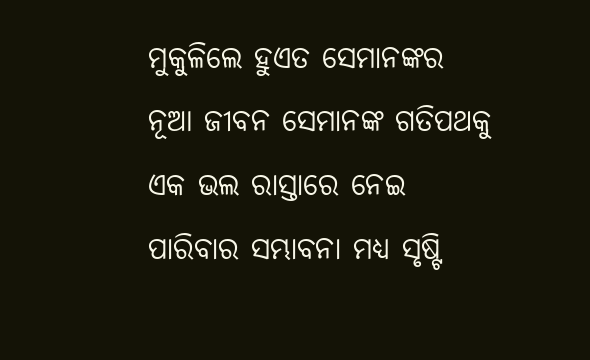ମୁକୁଳିଲେ ହୁଏତ ସେମାନଙ୍କର ନୂଆ ଜୀବନ ସେମାନଙ୍କ ଗତିପଥକୁ ଏକ ଭଲ ରାସ୍ତାରେ ନେଇ ପାରିବାର ସମ୍ଭାବନା ମଧ୍ୟ ସୃଷ୍ଟି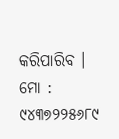କରିପାରିବ ।
ମୋ : ୯୪୩୭୨୨୫୬୮୯